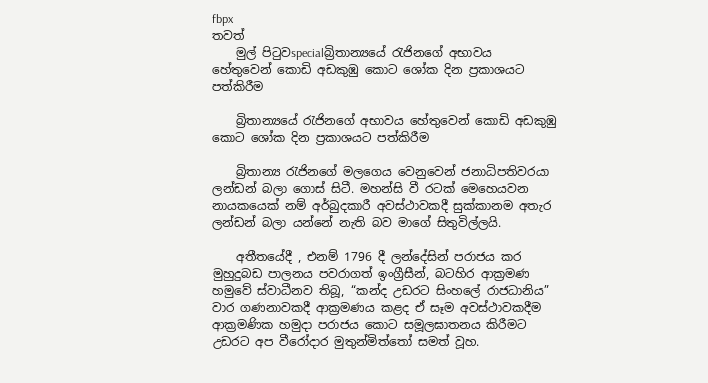fbpx
තවත්
    මුල් පිටුවspecialබ්‍රිතාන්‍යයේ රැජිනගේ අභාවය හේතුවෙන් කොඩි අඩකුඹු කොට ශෝක දින ප්‍රකාශයට පත්කිරීම

    බ්‍රිතාන්‍යයේ රැජිනගේ අභාවය හේතුවෙන් කොඩි අඩකුඹු කොට ශෝක දින ප්‍රකාශයට පත්කිරීම

    බ්‍රිතාන්‍ය රැජිනගේ මලගෙය වෙනුවෙන් ජනාධිපතිවරයා ලන්ඩන් බලා ගොස් සිටී. මහන්සි වී රටක් මෙහෙයවන නායකයෙක් නම් අර්බුදකාරී අවස්ථාවකදී සුක්කානම අතැර ලන්ඩන් බලා යන්නේ නැති බව මාගේ සිතුවිල්ලයි.

    අතීතයේදී , එනම් 1796 දී ලන්දේසින් පරාජය කර මුහුදුබඩ පාලනය පවරාගත් ඉංග්‍රීසීන්, බටහිර ආක්‍රමණ හමුවේ ස්වාධීනව තිබූ, “කන්ද උඩරට සිංහලේ රාජධානිය” වාර ගණනාවකදී ආක්‍රමණය කළද ඒ සෑම අවස්ථාවකදීම ආක්‍රමණික හමුදා පරාජය කොට සමූලඝාතනය කිරීමට උඩරට අප වීරෝදාර මුතුන්මිත්තෝ සමත් වූහ.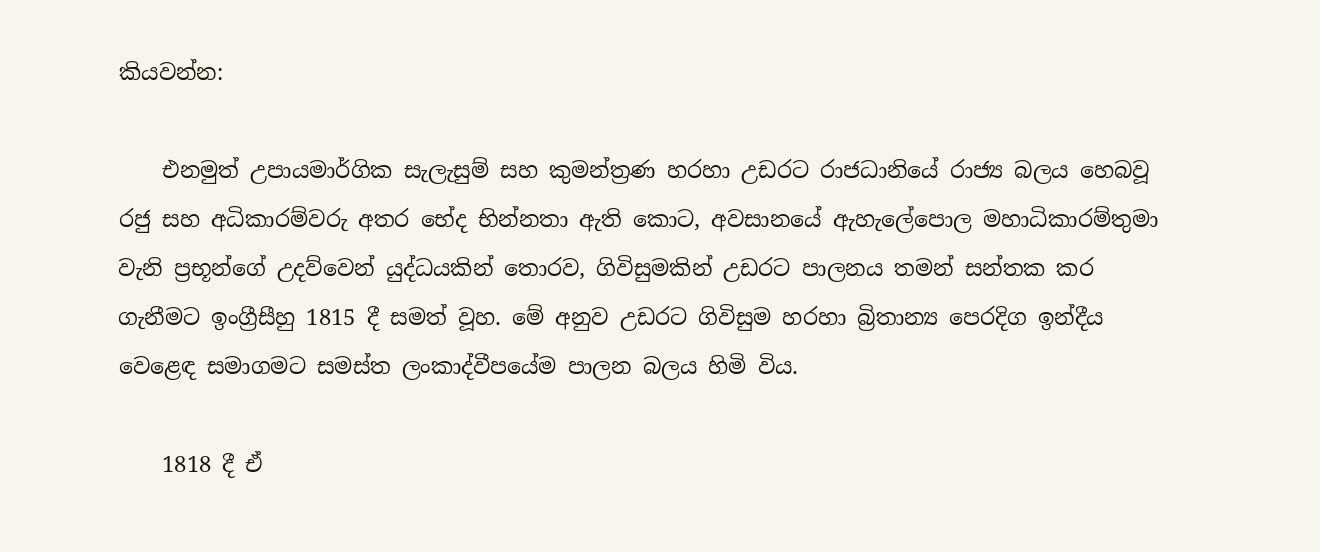කියවන්න:

    එනමුත් උපායමාර්ගික සැලැසුම් සහ කුමන්ත්‍රණ හරහා උඩරට රාජධානියේ රාජ්‍ය බලය හෙබවූ රජු සහ අධිකාරම්වරු අතර භේද භින්නතා ඇති කොට, අවසානයේ ඇහැලේපොල මහාධිකාරම්තුමා වැනි ප්‍රභූන්ගේ උදව්වෙන් යුද්ධයකින් තොරව, ගිවිසුමකින් උඩරට පාලනය තමන් සන්තක කර ගැනීමට ඉංග්‍රීසීහු 1815 දී සමත් වූහ. මේ අනුව උඩරට ගිවිසුම හරහා බ්‍රිතාන්‍ය පෙරදිග ඉන්දීය වෙළෙඳ සමාගමට සමස්ත ලංකාද්වීපයේම පාලන බලය හිමි විය.

    1818 දී ඒ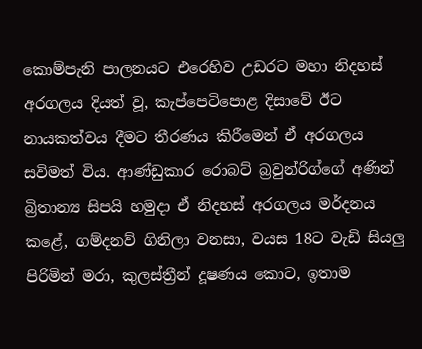කොම්පැනි පාලනයට එරෙහිව උඩරට මහා නිදහස් අරගලය දියත් වූ, කැප්පෙටිපොළ දිසාවේ ඊට නායකත්වය දීමට තීරණය කිරීමෙන් ඒ අරගලය සවිමත් විය. ආණ්ඩුකාර රොබට් බ්‍රවුන්රිග්ගේ අණින් බ්‍රිතාන්‍ය සිපයි හමුදා ඒ නිදහස් අරගලය මර්දනය කළේ, ගම්දනව් ගිනිලා වනසා, වයස 18ට වැඩි සියලු පිරිමින් මරා, කුලස්ත්‍රීන් දූෂණය කොට, ඉතාම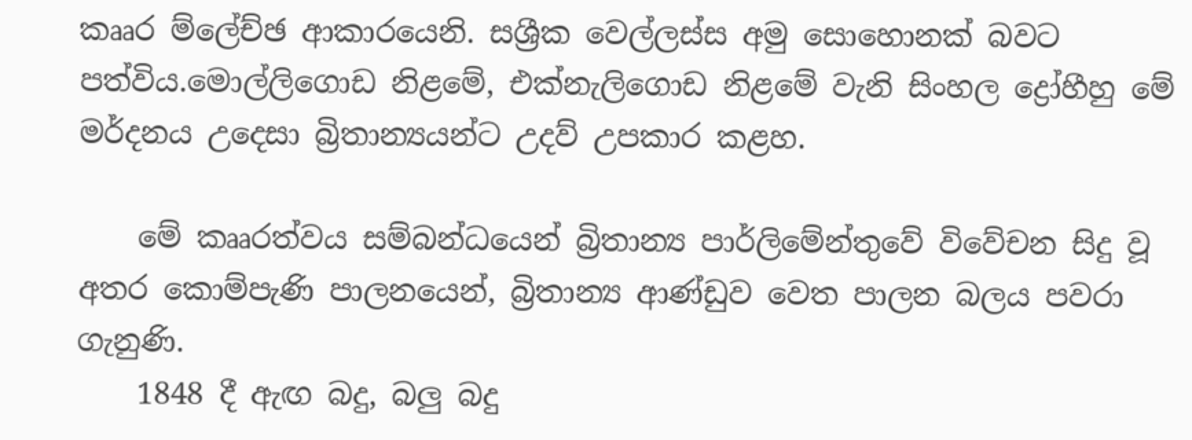කෲර ම්ලේච්ඡ ආකාරයෙනි. සශ්‍රීක වෙල්ලස්ස අමු සොහොනක් බවට පත්විය.මොල්ලිගොඩ නිළමේ, එක්නැලිගොඩ නිළමේ වැනි සිංහල ද්‍රෝහීහු මේ මර්දනය උදෙසා බ්‍රිතාන්‍යයන්ට උදව් උපකාර කළහ.

    මේ කෲරත්වය සම්බන්ධයෙන් බ්‍රිතාන්‍ය පාර්ලිමේන්තුවේ විවේචන සිදු වූ අතර කොම්පැණි පාලනයෙන්, බ්‍රිතාන්‍ය ආණ්ඩුව වෙත පාලන බලය පවරා ගැනුණි.
    1848 දී ඇඟ බදු, බලු බදු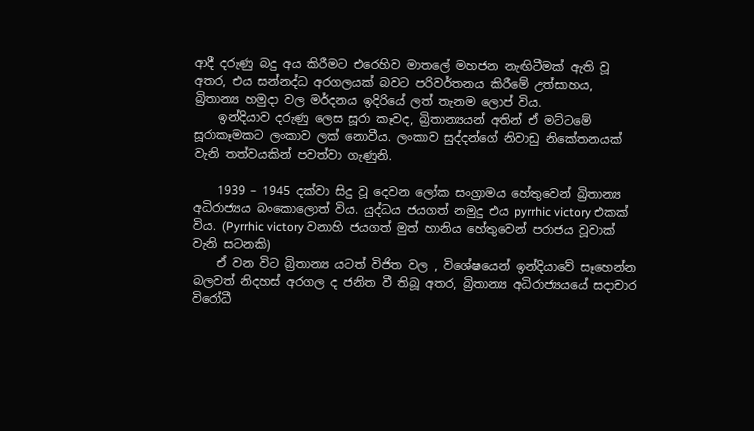ආදී දරුණු බදු අය කිරීමට එරෙහිව මාතලේ මහජන නැඟිටීමක් ඇති වූ අතර, එය සන්නද්ධ අරගලයක් බවට පරිවර්තනය කිරීමේ උත්සාහය, බ්‍රිතාන්‍ය හමුදා වල මර්දනය ඉදිරියේ ලත් තැනම ලොප් විය.
    ඉන්දියාව දරුණු ලෙස සූරා කෑවද, බ්‍රිතාන්‍යයන් අතින් ඒ මට්ටමේ සූරාකෑමකට ලංකාව ලක් නොවීය. ලංකාව සුද්දන්ගේ නිවාඩු නිකේතනයක් වැනි තත්වයකින් පවත්වා ගැණුනි.

    1939 – 1945 දක්වා සිදු වූ දෙවන ලෝක සංග්‍රාමය හේතුවෙන් බ්‍රිතාන්‍ය අධිරාජ්‍යය බංකොලොත් විය. යුද්ධය ජයගත් නමුදු එය pyrrhic victory එකක් විය. (Pyrrhic victory වනාහි ජයගත් මුත් හානිය හේතුවෙන් පරාජය වූවාක් වැනි සටනකි)
    ඒ වන විට බ්‍රිතාන්‍ය යටත් විජිත වල , විශේෂයෙන් ඉන්දියාවේ සෑහෙන්න බලවත් නිදහස් අරගල ද ජනිත වී තිබූ අතර, බ්‍රිතාන්‍ය අධිරාජ්‍යයයේ සදාචාර විරෝධී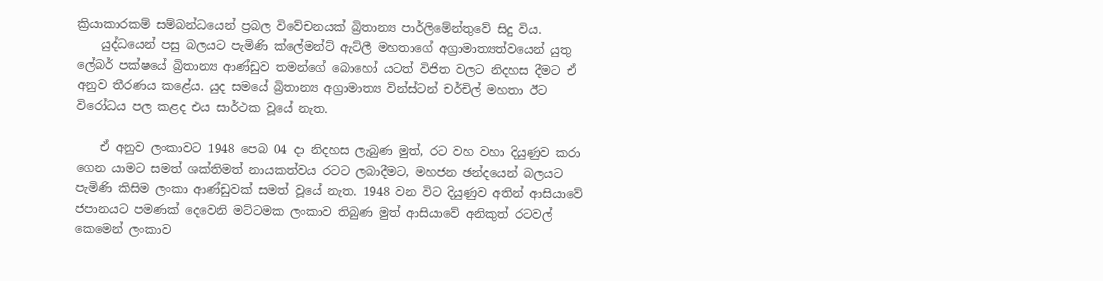ක්‍රියාකාරකම් සම්බන්ධයෙන් ප්‍රබල විවේචනයක් බ්‍රිතාන්‍ය පාර්ලිමේන්තුවේ සිදු විය.
    යුද්ධයෙන් පසු බලයට පැමිණි ක්ලේමන්ට් ඇට්ලී මහතාගේ අග්‍රාමාත්‍යත්වයෙන් යුතු ලේබර් පක්ෂයේ බ්‍රිතාන්‍ය ආණ්ඩුව තමන්ගේ බොහෝ යටත් විජිත වලට නිදහස දීමට ඒ අනුව තීරණය කළේය. යුද සමයේ බ්‍රිතාන්‍ය අග්‍රාමාත්‍ය වින්ස්ටන් චර්චිල් මහතා ඊට විරෝධය පල කළද එය සාර්ථක වූයේ නැත.

    ඒ අනුව ලංකාවට 1948 පෙබ 04 දා නිදහස ලැබුණ මුත්, රට වහ වහා දියුණුව කරා ගෙන යාමට සමත් ශක්තිමත් නායකත්වය රටට ලබාදීමට, මහජන ඡන්දයෙන් බලයට පැමිණි කිසිම ලංකා ආණ්ඩුවක් සමත් වූයේ නැත. 1948 වන විට දියුණුව අතින් ආසියාවේ ජපානයට පමණක් දෙවෙනි මට්ටමක ලංකාව තිබුණ මුත් ආසියාවේ අනිකුත් රටවල් කෙමෙන් ලංකාව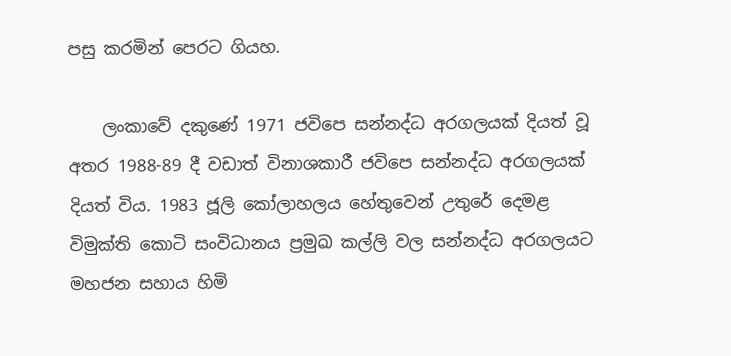පසු කරමින් පෙරට ගියහ.

    ලංකාවේ දකුණේ 1971 ජවිපෙ සන්නද්ධ අරගලයක් දියත් වූ අතර 1988-89 දී වඩාත් විනාශකාරී ජවිපෙ සන්නද්ධ අරගලයක් දියත් විය. 1983 ජූලි කෝලාහලය හේතුවෙන් උතුරේ දෙමළ විමුක්ති කොටි සංවිධානය ප්‍රමුඛ කල්ලි වල සන්නද්ධ අරගලයට මහජන සහාය හිමි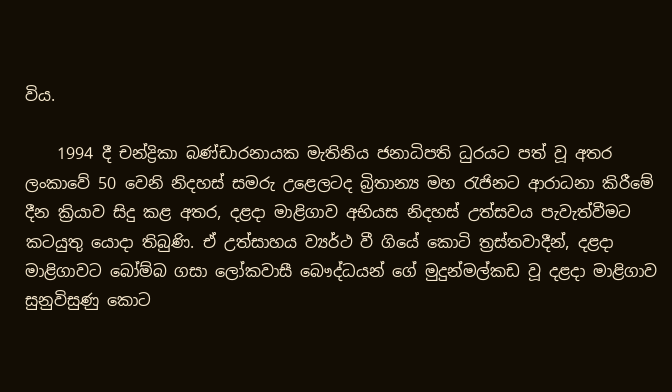විය.

    1994 දී චන්ද්‍රිකා බණ්ඩාරනායක මැතිනිය ජනාධිපති ධුරයට පත් වූ අතර ලංකාවේ 50 වෙනි නිදහස් සමරු උළෙලටද බ්‍රිතාන්‍ය මහ රැජිනට ආරාධනා කිරීමේ දීන ක්‍රියාව සිදු කළ අතර, දළදා මාළිගාව අභියස නිදහස් උත්සවය පැවැත්වීමට කටයුතු යොදා තිබුණි. ඒ උත්සාහය ව්‍යර්ථ වී ගියේ කොටි ත්‍රස්තවාදීන්, දළදා මාළිගාවට බෝම්බ ගසා ලෝකවාසී බෞද්ධයන් ගේ මුදුන්මල්කඩ වූ දළදා මාළිගාව සුනුවිසුණු කොට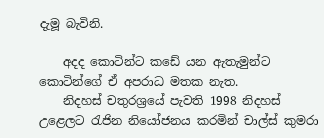දැමූ බැවිනි.

    අදද කොටින්ට කඩේ යන ඇතැමුන්ට කොටින්ගේ ඒ අපරාධ මතක නැත.
    නිදහස් චතුරශ්‍රයේ පැවති 1998 නිදහස් උළෙලට රැජින නියෝජනය කරමින් චාල්ස් කුමරා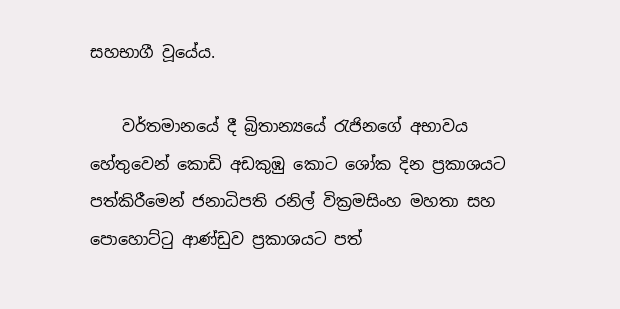සහභාගී වූයේය.

    වර්තමානයේ දී බ්‍රිතාන්‍යයේ රැජිනගේ අභාවය හේතුවෙන් කොඩි අඩකුඹු කොට ශෝක දින ප්‍රකාශයට පත්කිරීමෙන් ජනාධිපති රනිල් වික්‍රමසිංහ මහතා සහ පොහොට්ටු ආණ්ඩුව ප්‍රකාශයට පත්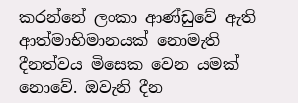කරන්නේ ලංකා ආණ්ඩුවේ ඇති ආත්මාභිමානයක් නොමැති දීනත්වය මිසෙක වෙන යමක් නොවේ. ඔවැනි දීන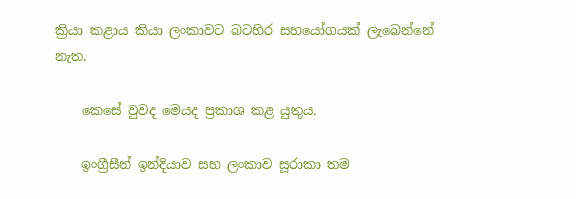ක්‍රියා කළාය කියා ලංකාවට බටහිර සහයෝගයක් ලැබෙන්නේ නැත.

    කෙසේ වුවද මෙයද ප්‍රකාශ කළ යුතුය.

    ඉංග්‍රීසීන් ඉන්දියාව සහ ලංකාව සූරාකා තම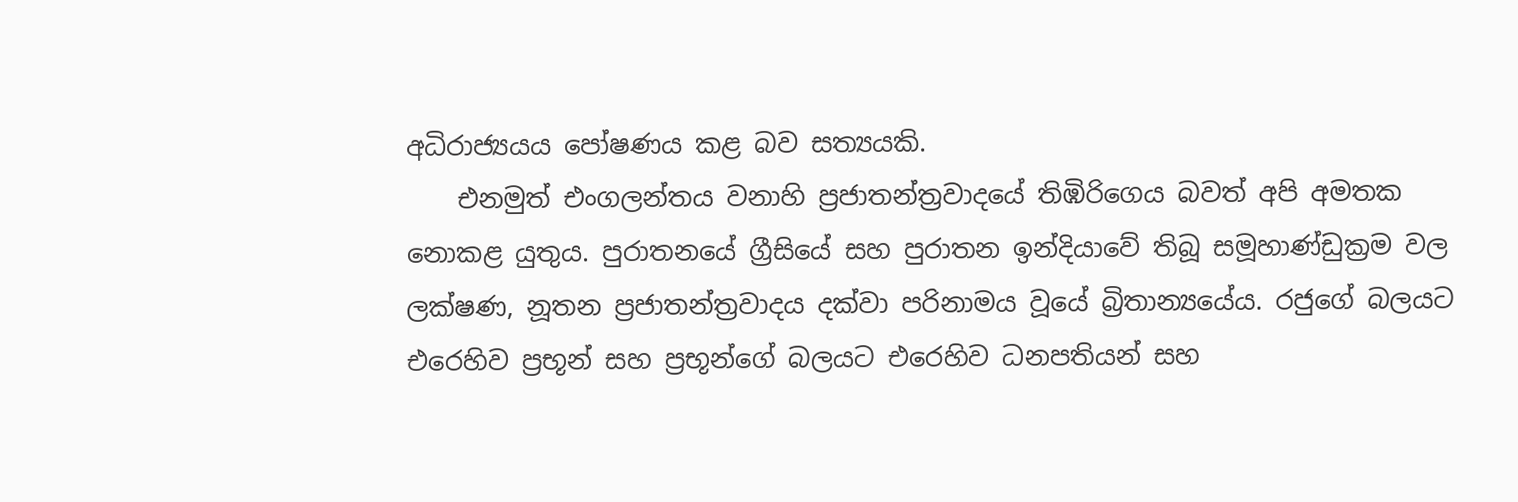අධිරාජ්‍යයය පෝෂණය කළ බව සත්‍යයකි.
    එනමුත් එංගලන්තය වනාහි ප්‍රජාතන්ත්‍රවාදයේ තිඹිරිගෙය බවත් අපි අමතක නොකළ යුතුය. පුරාතනයේ ග්‍රීසියේ සහ පුරාතන ඉන්දියාවේ තිබූ සමූහාණ්ඩුක්‍රම වල ලක්ෂණ, නූතන ප්‍රජාතන්ත්‍රවාදය දක්වා පරිනාමය වූයේ බ්‍රිතාන්‍යයේය. රජුගේ බලයට එරෙහිව ප්‍රභූන් සහ ප්‍රභූන්ගේ බලයට එරෙහිව ධනපතියන් සහ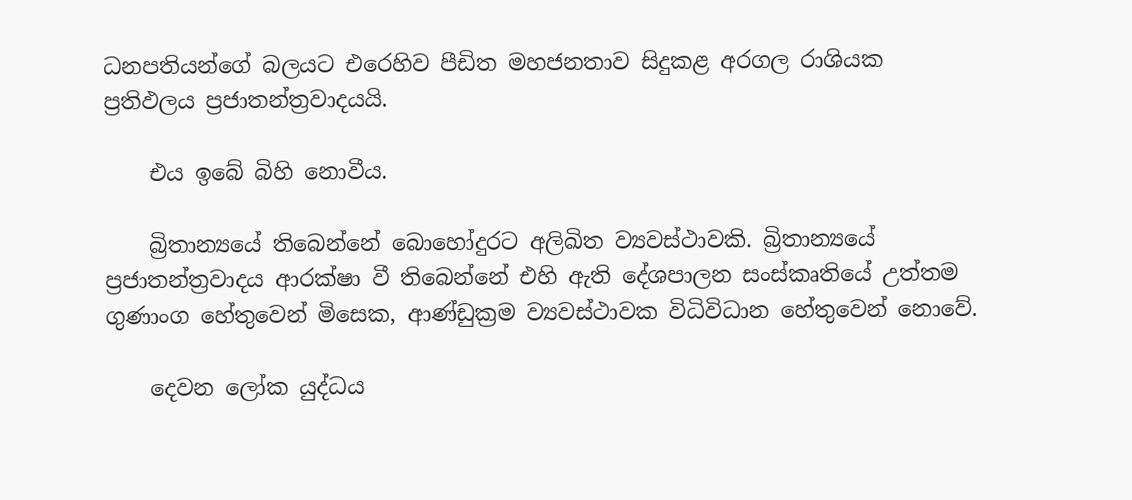ධනපතියන්ගේ බලයට එරෙහිව පීඩිත මහජනතාව සිදුකළ අරගල රාශියක ප්‍රතිඵලය ප්‍රජාතන්ත්‍රවාදයයි.

    එය ඉබේ බිහි නොවීය.

    බ්‍රිතාන්‍යයේ තිබෙන්නේ බොහෝදුරට අලිඛිත ව්‍යවස්ථාවකි. බ්‍රිතාන්‍යයේ ප්‍රජාතන්ත්‍රවාදය ආරක්ෂා වී තිබෙන්නේ එහි ඇති දේශපාලන සංස්කෘතියේ උත්තම ගුණාංග හේතුවෙන් මිසෙක, ආණ්ඩුක්‍රම ව්‍යවස්ථාවක විධිවිධාන හේතුවෙන් නොවේ.

    දෙවන ලෝක යුද්ධය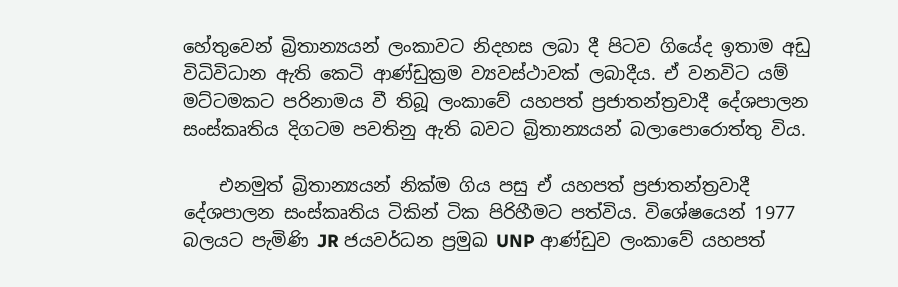හේතුවෙන් බ්‍රිතාන්‍යයන් ලංකාවට නිදහස ලබා දී පිටව ගියේද ඉතාම අඩු විධිවිධාන ඇති කෙටි ආණ්ඩුක්‍රම ව්‍යවස්ථාවක් ලබාදීය. ඒ වනවිට යම් මට්ටමකට පරිනාමය වී තිබූ ලංකාවේ යහපත් ප්‍රජාතන්ත්‍රවාදී දේශපාලන සංස්කෘතිය දිගටම පවතිනු ඇති බවට බ්‍රිතාන්‍යයන් බලාපොරොත්තු විය.

    එනමුත් බ්‍රිතාන්‍යයන් නික්ම ගිය පසු ඒ යහපත් ප්‍රජාතන්ත්‍රවාදී දේශපාලන සංස්කෘතිය ටිකින් ටික පිරිහීමට පත්විය. විශේෂයෙන් 1977 බලයට පැමිණි JR ජයවර්ධන ප්‍රමුඛ UNP ආණ්ඩුව ලංකාවේ යහපත්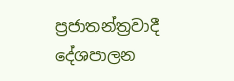ප්‍රජාතන්ත්‍රවාදී දේශපාලන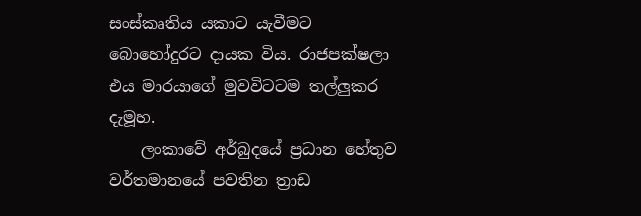සංස්කෘතිය යකාට යැවීමට බොහෝදුරට දායක විය. රාජපක්ෂලා එය මාරයාගේ මුවවිටටම තල්ලුකර දැමූහ.
    ලංකාවේ අර්බුදයේ ප්‍රධාන හේතුව වර්තමානයේ පවතින ත්‍රාඩ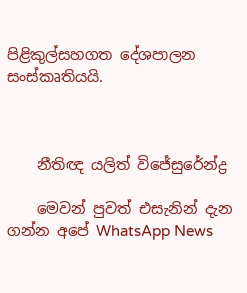පිළිකුල්සහගත දේශපාලන සංස්කෘතියයි.



    නීතිඥ යලිත් විජේසුරේන්ද්‍ර

    මෙවන් පුවත් එසැනින් දැන ගන්න අපේ WhatsApp News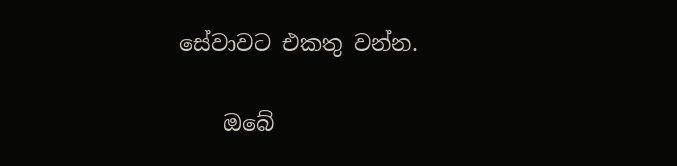සේවාවට එකතු වන්න.

    ඔබේ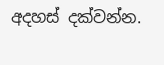අදහස් දක්වන්න.